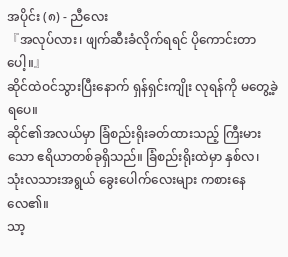အပိုင်း (၈) - ညီလေး
『အလုပ်လား၊ ဖျက်ဆီးခံလိုက်ရရင် ပိုကောင်းတာပေါ့။』
ဆိုင်ထဲဝင်သွားပြီးနောက် ရှန်ရှင်းကျိုး လုရန်ကို မတွေ့ခဲ့ရပေ။
ဆိုင်၏အလယ်မှာ ခြံစည်းရိုးခတ်ထားသည့် ကြီးမားသော ဧရိယာတစ်ခုရှိသည်။ ခြံစည်းရိုးထဲမှာ နှစ်လ၊ သုံးလသားအရွယ် ခွေးပေါက်လေးများ ကစားနေလေ၏။
သာ့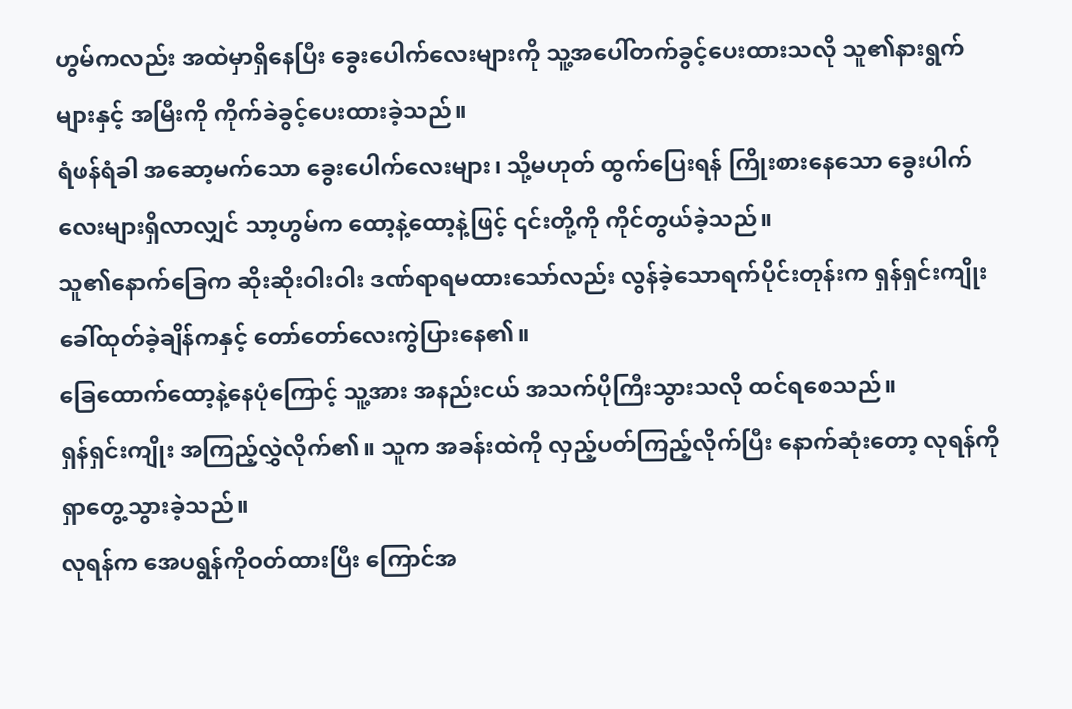ဟွမ်ကလည်း အထဲမှာရှိနေပြီး ခွေးပေါက်လေးများကို သူ့အပေါ်တက်ခွင့်ပေးထားသလို သူ၏နားရွက်များနှင့် အမြီးကို ကိုက်ခဲခွင့်ပေးထားခဲ့သည်။
ရံဖန်ရံခါ အဆော့မက်သော ခွေးပေါက်လေးများ၊ သို့မဟုတ် ထွက်ပြေးရန် ကြိုးစားနေသော ခွေးပါက်လေးများရှိလာလျှင် သာ့ဟွမ်က ထော့နဲ့ထော့နဲ့ဖြင့် ၎င်းတို့ကို ကိုင်တွယ်ခဲ့သည်။
သူ၏နောက်ခြေက ဆိုးဆိုးဝါးဝါး ဒဏ်ရာရမထားသော်လည်း လွန်ခဲ့သောရက်ပိုင်းတုန်းက ရှန်ရှင်းကျိုး ခေါ်ထုတ်ခဲ့ချိန်ကနှင့် တော်တော်လေးကွဲပြားနေ၏။
ခြေထောက်ထော့နဲ့နေပုံကြောင့် သူ့အား အနည်းငယ် အသက်ပိုကြီးသွားသလို ထင်ရစေသည်။
ရှန်ရှင်းကျိုး အကြည့်လွှဲလိုက်၏။ သူက အခန်းထဲကို လှည့်ပတ်ကြည့်လိုက်ပြီး နောက်ဆုံးတော့ လုရန်ကို ရှာတွေ့သွားခဲ့သည်။
လုရန်က အေပရွန်ကိုဝတ်ထားပြီး ကြောင်အ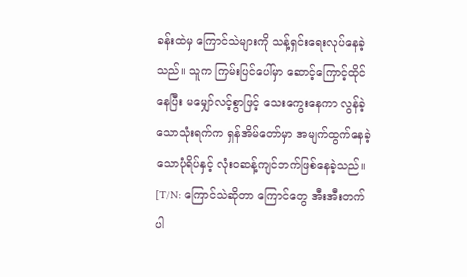ခန်းထဲမှ ကြောင်သဲများကို သန့်ရှင်းရေးလုပ်နေခဲ့သည်။ သူက ကြမ်းပြင်ပေါ်မှာ ဆောင့်ကြောင့်ထိုင်နေပြီး မမျှော်လင့်စွာဖြင့် သေးကွေးနေကာ လွန်ခဲ့သောသုံးရက်က ရှန်အိမ်တော်မှာ အမျက်ထွက်နေခဲ့သောပုံရိပ်နှင့် လုံးဝဆန့်ကျင်ဘက်ဖြစ်နေခဲ့သည်။
[T/N: ကြောင်သဲဆိုတာ ကြောင်တွေ အီးအီးတက်ပါ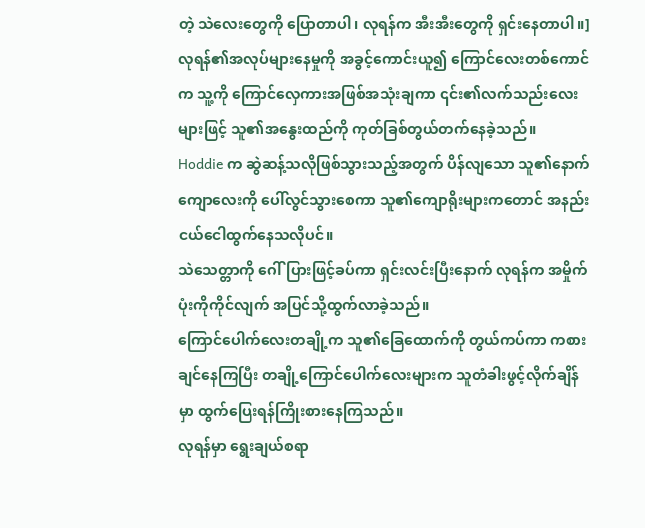တဲ့ သဲလေးတွေကို ပြောတာပါ၊ လုရန်က အီးအီးတွေကို ရှင်းနေတာပါ။]
လုရန်၏အလုပ်များနေမှုကို အခွင့်ကောင်းယူ၍ ကြောင်လေးတစ်ကောင်က သူ့ကို ကြောင်လှေကားအဖြစ်အသုံးချကာ ၎င်း၏လက်သည်းလေးများဖြင့် သူ၏အနွေးထည်ကို ကုတ်ခြစ်တွယ်တက်နေခဲ့သည်။
Hoddie က ဆွဲဆန့်သလိုဖြစ်သွားသည့်အတွက် ပိန်လျသော သူ၏နောက်ကျောလေးကို ပေါ်လွင်သွားစေကာ သူ၏ကျောရိုးများကတောင် အနည်းငယ်ငေါထွက်နေသလိုပင်။
သဲသေတ္တာကို ဂေါ်ပြားဖြင့်ခပ်ကာ ရှင်းလင်းပြီးနောက် လုရန်က အမှိုက်ပုံးကိုကိုင်လျက် အပြင်သို့ထွက်လာခဲ့သည်။
ကြောင်ပေါက်လေးတချို့က သူ၏ခြေထောက်ကို တွယ်ကပ်ကာ ကစားချင်နေကြပြီး တချို့ကြောင်ပေါက်လေးများက သူတံခါးဖွင့်လိုက်ချိန်မှာ ထွက်ပြေးရန်ကြိုးစားနေကြသည်။
လုရန်မှာ ရွေးချယ်စရာ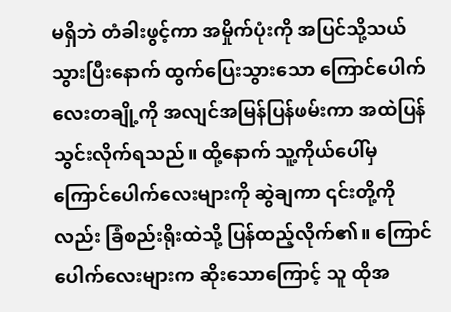မရှိဘဲ တံခါးဖွင့်ကာ အမှိုက်ပုံးကို အပြင်သို့သယ်သွားပြီးနောက် ထွက်ပြေးသွားသော ကြောင်ပေါက်လေးတချို့ကို အလျင်အမြန်ပြန်ဖမ်းကာ အထဲပြန်သွင်းလိုက်ရသည်။ ထို့နောက် သူ့ကိုယ်ပေါ်မှ ကြောင်ပေါက်လေးများကို ဆွဲချကာ ၎င်းတို့ကိုလည်း ခြံစည်းရိုးထဲသို့ ပြန်ထည့်လိုက်၏။ ကြောင်ပေါက်လေးများက ဆိုးသောကြောင့် သူ ထိုအ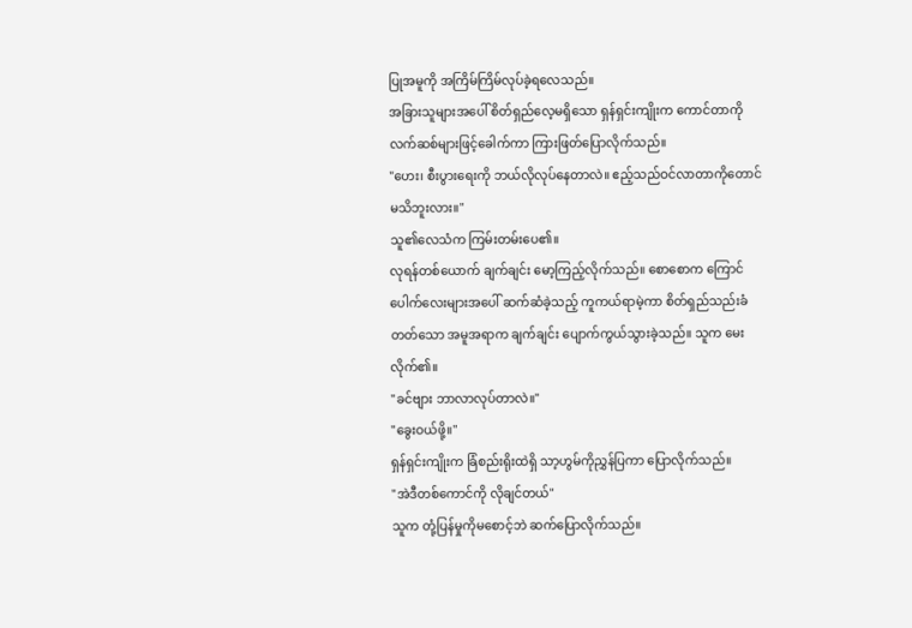ပြုအမူကို အကြိမ်ကြိမ်လုပ်ခဲ့ရလေသည်။
အခြားသူများအပေါ် စိတ်ရှည်လေ့မရှိသော ရှန်ရှင်းကျိုးက ကောင်တာကိုလက်ဆစ်များဖြင့်ခေါက်ကာ ကြားဖြတ်ပြောလိုက်သည်။
"ဟေး၊ စီးပွားရေးကို ဘယ်လိုလုပ်နေတာလဲ။ ဧည့်သည်ဝင်လာတာကိုတောင် မသိဘူးလား။"
သူ၏လေသံက ကြမ်းတမ်းပေ၏။
လုရန်တစ်ယောက် ချက်ချင်း မော့ကြည့်လိုက်သည်။ စောစောက ကြောင်ပေါက်လေးများအပေါ် ဆက်ဆံခဲ့သည့် ကူကယ်ရာမဲ့ကာ စိတ်ရှည်သည်းခံတတ်သော အမူအရာက ချက်ချင်း ပျောက်ကွယ်သွားခဲ့သည်။ သူက မေးလိုက်၏။
"ခင်ဗျား ဘာလာလုပ်တာလဲ။"
"ခွေးဝယ်ဖို့။"
ရှန်ရှင်းကျိုးက ခြံစည်းရိုးထဲရှိ သာ့ဟွမ်ကိုညွှန်ပြကာ ပြောလိုက်သည်။
"အဲဒီတစ်ကောင်ကို လိုချင်တယ်"
သူက တုံ့ပြန်မှုကိုမစောင့်ဘဲ ဆက်ပြောလိုက်သည်။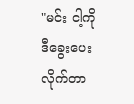"မင်း ငါ့ကို ဒီခွေးပေးလိုက်တာ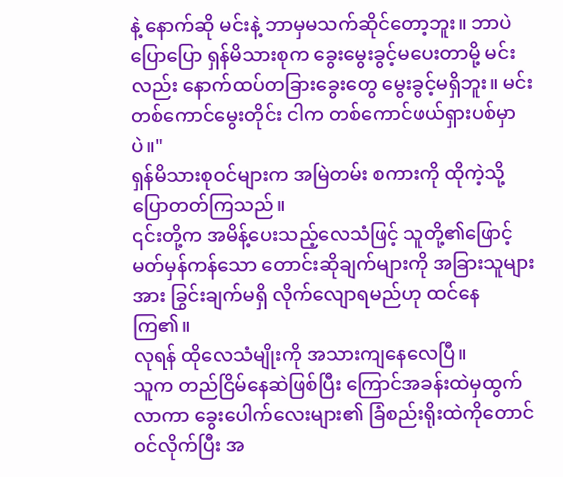နဲ့ နောက်ဆို မင်းနဲ့ ဘာမှမသက်ဆိုင်တော့ဘူး။ ဘာပဲပြောပြော ရှန်မိသားစုက ခွေးမွေးခွင့်မပေးတာမို့ မင်းလည်း နောက်ထပ်တခြားခွေးတွေ မွေးခွင့်မရှိဘူး။ မင်း တစ်ကောင်မွေးတိုင်း ငါက တစ်ကောင်ဖယ်ရှားပစ်မှာပဲ။"
ရှန်မိသားစုဝင်များက အမြဲတမ်း စကားကို ထိုကဲ့သို့ပြောတတ်ကြသည်။
၎င်းတို့က အမိန့်ပေးသည့်လေသံဖြင့် သူတို့၏ဖြောင့်မတ်မှန်ကန်သော တောင်းဆိုချက်များကို အခြားသူများအား ခြွင်းချက်မရှိ လိုက်လျောရမည်ဟု ထင်နေကြ၏။
လုရန် ထိုလေသံမျိုးကို အသားကျနေလေပြီ။
သူက တည်ငြိမ်နေဆဲဖြစ်ပြီး ကြောင်အခန်းထဲမှထွက်လာကာ ခွေးပေါက်လေးများ၏ ခြံစည်းရိုးထဲကိုတောင် ဝင်လိုက်ပြီး အ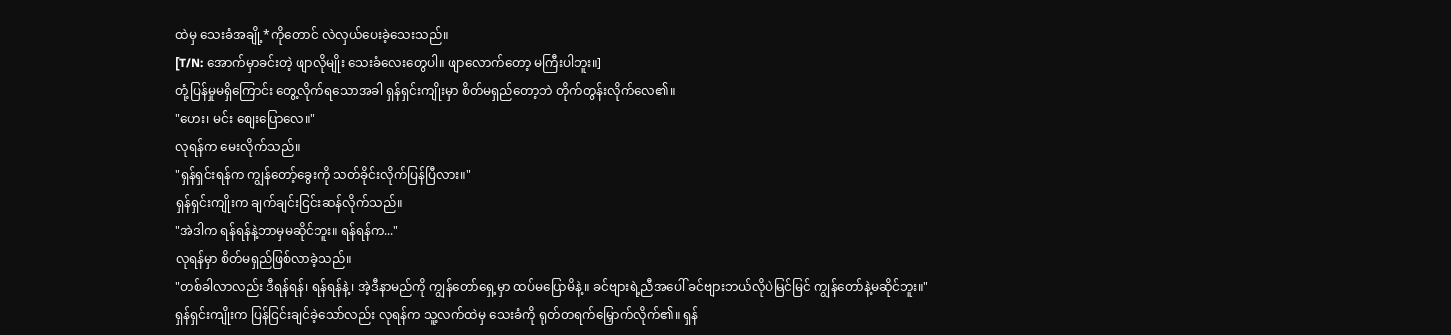ထဲမှ သေးခံအချို့*ကိုတောင် လဲလှယ်ပေးခဲ့သေးသည်။
[T/N: အောက်မှာခင်းတဲ့ ဖျာလိုမျိုး သေးခံလေးတွေပါ။ ဖျာလောက်တော့ မကြီးပါဘူး။]
တုံ့ပြန်မှုမရှိကြောင်း တွေ့လိုက်ရသောအခါ ရှန်ရှင်းကျိုးမှာ စိတ်မရှည်တော့ဘဲ တိုက်တွန်းလိုက်လေ၏။
"ဟေး၊ မင်း စျေးပြောလေ။"
လုရန်က မေးလိုက်သည်။
"ရှန်ရှင်းရန်က ကျွန်တော့်ခွေးကို သတ်ခိုင်းလိုက်ပြန်ပြီလား။"
ရှန်ရှင်းကျိုးက ချက်ချင်းငြင်းဆန်လိုက်သည်။
"အဲဒါက ရန်ရန်နဲ့ဘာမှမဆိုင်ဘူး။ ရန်ရန်က..."
လုရန်မှာ စိတ်မရှည်ဖြစ်လာခဲ့သည်။
"တစ်ခါလာလည်း ဒီရန်ရန်၊ ရန်ရန်နဲ့၊ အဲ့ဒီနာမည်ကို ကျွန်တော်ရှေ့မှာ ထပ်မပြောမိနဲ့။ ခင်ဗျားရဲ့ညီအပေါ် ခင်ဗျားဘယ်လိုပဲမြင်မြင် ကျွန်တော်နဲ့မဆိုင်ဘူး။"
ရှန်ရှင်းကျိုးက ပြန်ငြင်းချင်ခဲ့သော်လည်း လုရန်က သူ့လက်ထဲမှ သေးခံကို ရုတ်တရက်မြှောက်လိုက်၏။ ရှန်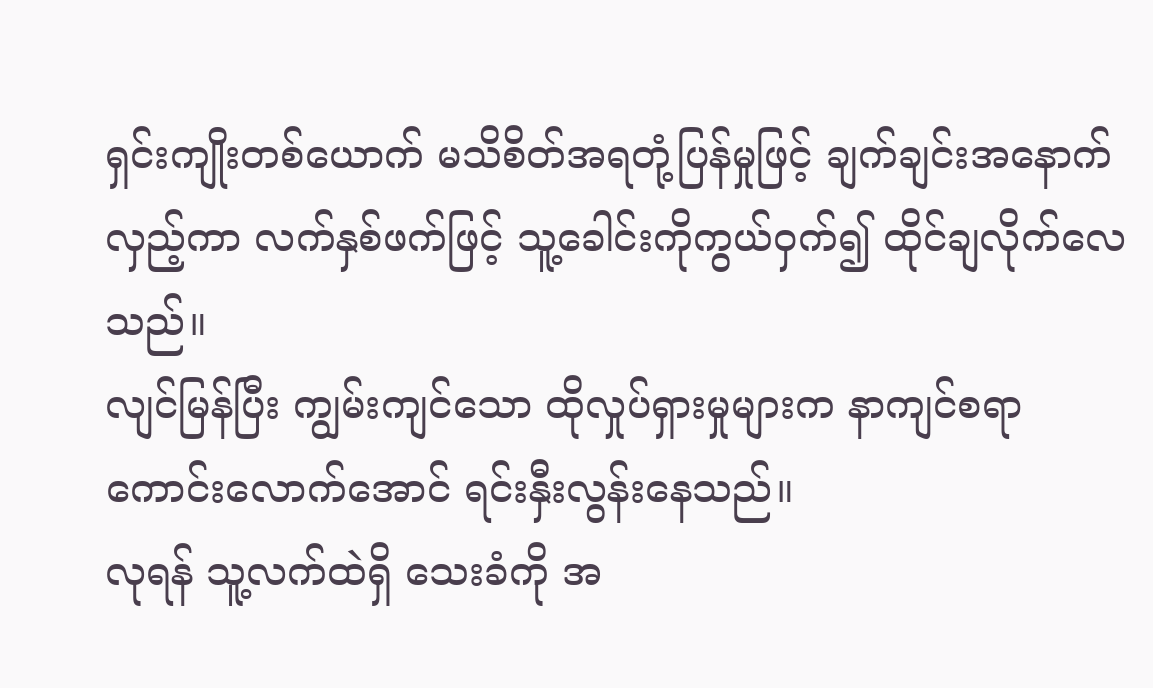ရှင်းကျိုးတစ်ယောက် မသိစိတ်အရတုံ့ပြန်မှုဖြင့် ချက်ချင်းအနောက်လှည့်ကာ လက်နှစ်ဖက်ဖြင့် သူ့ခေါင်းကိုကွယ်ဝှက်၍ ထိုင်ချလိုက်လေသည်။
လျင်မြန်ပြီး ကျွမ်းကျင်သော ထိုလှုပ်ရှားမှုများက နာကျင်စရာကောင်းလောက်အောင် ရင်းနှီးလွန်းနေသည်။
လုရန် သူ့လက်ထဲရှိ သေးခံကို အ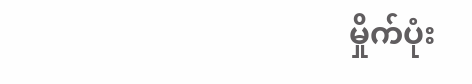မှိုက်ပုံး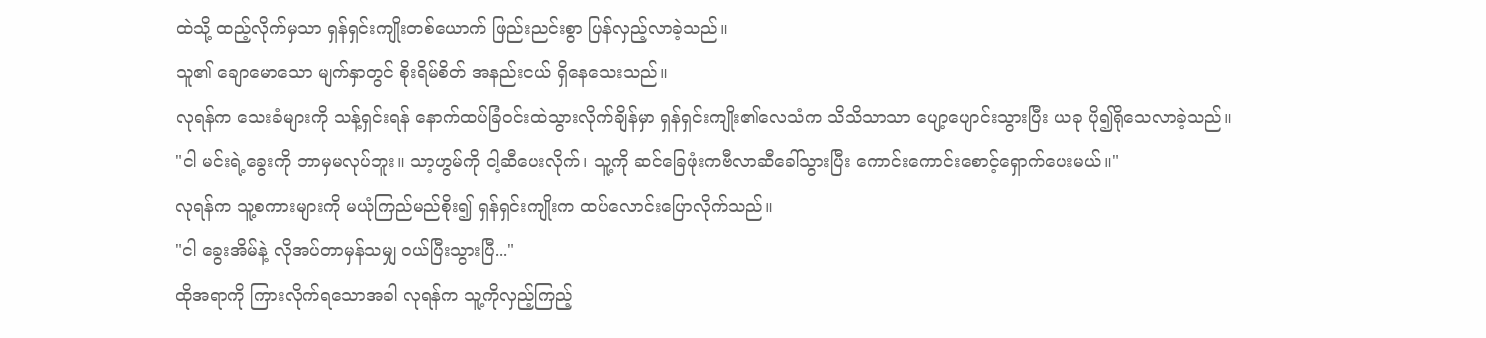ထဲသို့ ထည့်လိုက်မှသာ ရှန်ရှင်းကျိုးတစ်ယောက် ဖြည်းညင်းစွာ ပြန်လှည့်လာခဲ့သည်။
သူ၏ ချောမောသော မျက်နှာတွင် စိုးရိမ်စိတ် အနည်းငယ် ရှိနေသေးသည်။
လုရန်က သေးခံများကို သန့်ရှင်းရန် နောက်ထပ်ခြံဝင်းထဲသွားလိုက်ချိန်မှာ ရှန်ရှင်းကျိုး၏လေသံက သိသိသာသာ ပျော့ပျောင်းသွားပြီး ယခု ပို၍ရိုသေလာခဲ့သည်။
"ငါ မင်းရဲ့ခွေးကို ဘာမှမလုပ်ဘူး။ သာ့ဟွမ်ကို ငါ့ဆီပေးလိုက်၊ သူ့ကို ဆင်ခြေဖုံးကဗီလာဆီခေါ်သွားပြီး ကောင်းကောင်းစောင့်ရှောက်ပေးမယ်။"
လုရန်က သူ့စကားများကို မယုံကြည်မည်စိုး၍ ရှန်ရှင်းကျိုးက ထပ်လောင်းပြောလိုက်သည်။
"ငါ ခွေးအိမ်နဲ့ လိုအပ်တာမှန်သမျှ ဝယ်ပြီးသွားပြီ..."
ထိုအရာကို ကြားလိုက်ရသောအခါ လုရန်က သူ့ကိုလှည့်ကြည့်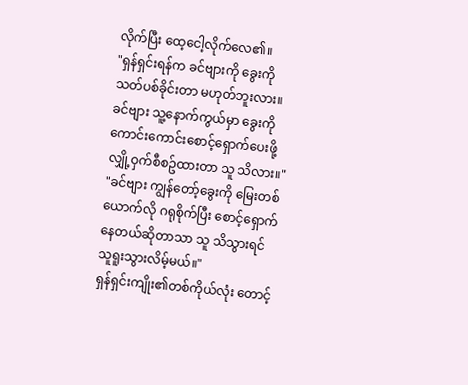လိုက်ပြီး ထေ့ငေါ့လိုက်လေ၏။
"ရှန်ရှင်းရန်က ခင်ဗျားကို ခွေးကိုသတ်ပစ်ခိုင်းတာ မဟုတ်ဘူးလား။ ခင်ဗျား သူ့နောက်ကွယ်မှာ ခွေးကို ကောင်းကောင်းစောင့်ရှောက်ပေးဖို့ လျှို့ဝှက်စီစဥ်ထားတာ သူ သိလား။"
"ခင်ဗျား ကျွန်တော့်ခွေးကို မြေးတစ်ယောက်လို ဂရုစိုက်ပြီး စောင့်ရှောက်နေတယ်ဆိုတာသာ သူ သိသွားရင် သူရူးသွားလိမ့်မယ်။"
ရှန်ရှင်းကျိုး၏တစ်ကိုယ်လုံး တောင့်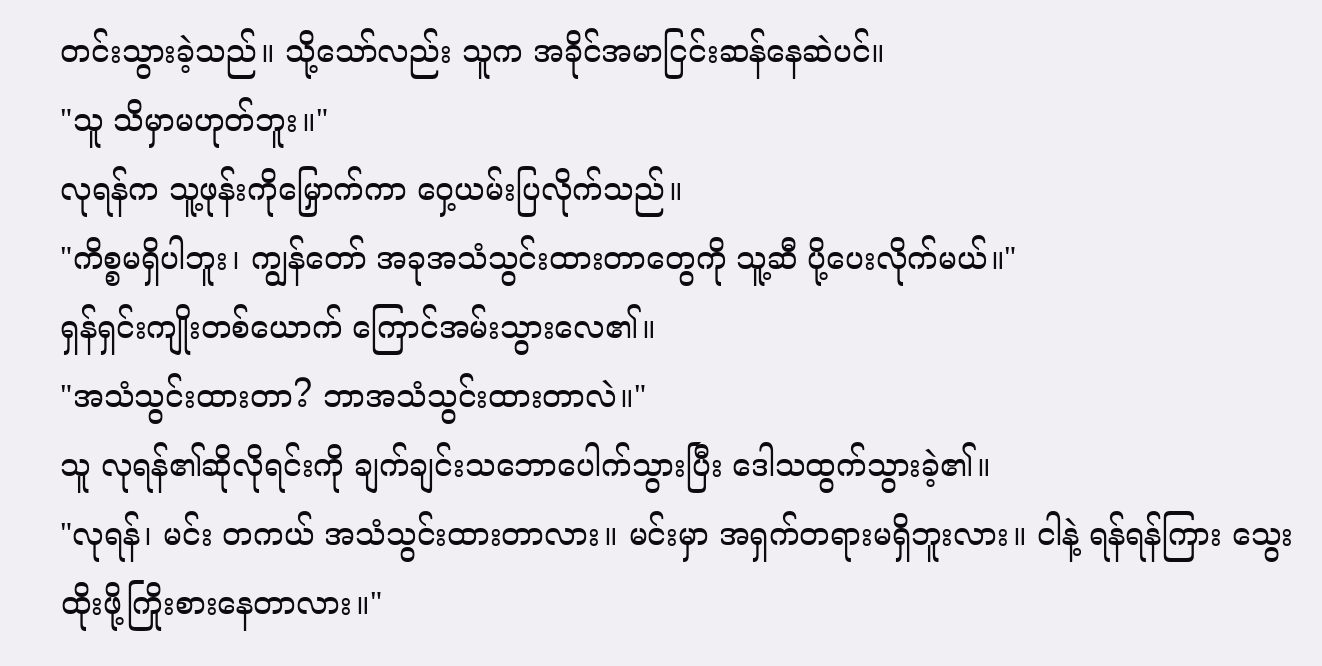တင်းသွားခဲ့သည်။ သို့သော်လည်း သူက အခိုင်အမာငြင်းဆန်နေဆဲပင်။
"သူ သိမှာမဟုတ်ဘူး။"
လုရန်က သူ့ဖုန်းကိုမြှောက်ကာ ဝှေ့ယမ်းပြလိုက်သည်။
"ကိစ္စမရှိပါဘူး၊ ကျွန်တော် အခုအသံသွင်းထားတာတွေကို သူ့ဆီ ပို့ပေးလိုက်မယ်။"
ရှန်ရှင်းကျိုးတစ်ယောက် ကြောင်အမ်းသွားလေ၏။
"အသံသွင်းထားတာ? ဘာအသံသွင်းထားတာလဲ။"
သူ လုရန်၏ဆိုလိုရင်းကို ချက်ချင်းသဘောပေါက်သွားပြီး ဒေါသထွက်သွားခဲ့၏။
"လုရန်၊ မင်း တကယ် အသံသွင်းထားတာလား။ မင်းမှာ အရှက်တရားမရှိဘူးလား။ ငါနဲ့ ရန်ရန်ကြား သွေးထိုးဖို့ကြိုးစားနေတာလား။"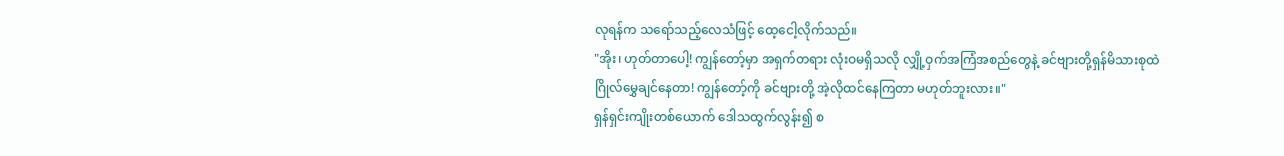လုရန်က သရော်သည့်လေသံဖြင့် ထေ့ငေါ့လိုက်သည်။
"အိုး၊ ဟုတ်တာပေါ့! ကျွန်တော့်မှာ အရှက်တရား လုံးဝမရှိသလို လျှို့ဝှက်အကြံအစည်တွေနဲ့ ခင်ဗျားတို့ရှန်မိသားစုထဲ ဂြိုလ်မွှေချင်နေတာ! ကျွန်တော့်ကို ခင်ဗျားတို့ အဲ့လိုထင်နေကြတာ မဟုတ်ဘူးလား။"
ရှန်ရှင်းကျိုးတစ်ယောက် ဒေါသထွက်လွန်း၍ စ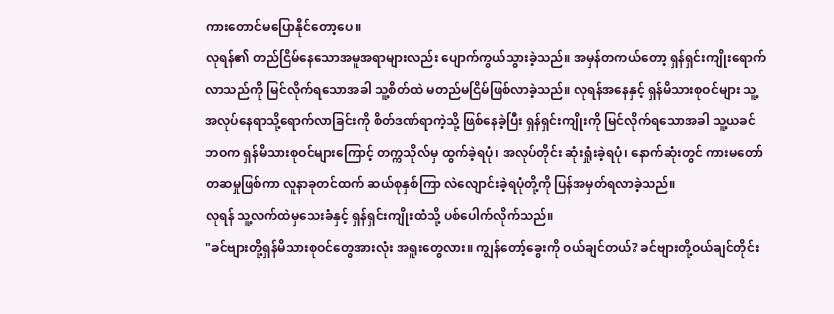ကားတောင်မပြောနိုင်တော့ပေ။
လုရန်၏ တည်ငြိမ်နေသောအမူအရာများလည်း ပျောက်ကွယ်သွားခဲ့သည်။ အမှန်တကယ်တော့ ရှန်ရှင်းကျိုးရောက်လာသည်ကို မြင်လိုက်ရသောအခါ သူ့စိတ်ထဲ မတည်မငြိမ်ဖြစ်လာခဲ့သည်။ လုရန်အနေနှင့် ရှန်မိသားစုဝင်များ သူ့အလုပ်နေရာသို့ရောက်လာခြင်းကို စိတ်ဒဏ်ရာကဲ့သို့ ဖြစ်နေခဲ့ပြီး ရှန်ရှင်းကျိုးကို မြင်လိုက်ရသောအခါ သူ့ယခင်ဘဝက ရှန်မိသားစုဝင်များကြောင့် တက္ကသိုလ်မှ ထွက်ခဲ့ရပုံ၊ အလုပ်တိုင်း ဆုံးရှုံးခဲ့ရပုံ၊ နောက်ဆုံးတွင် ကားမတော်တဆမှုဖြစ်ကာ လူနာခုတင်ထက် ဆယ်စုနှစ်ကြာ လဲလျောင်းခဲ့ရပုံတို့ကို ပြန်အမှတ်ရလာခဲ့သည်။
လုရန် သူ့လက်ထဲမှသေးခံနှင့် ရှန်ရှင်းကျိုးထံသို့ ပစ်ပေါက်လိုက်သည်။
"ခင်ဗျားတို့ရှန်မိသားစုဝင်တွေအားလုံး အရူးတွေလား။ ကျွန်တော့်ခွေးကို ဝယ်ချင်တယ်? ခင်ဗျားတို့ဝယ်ချင်တိုင်း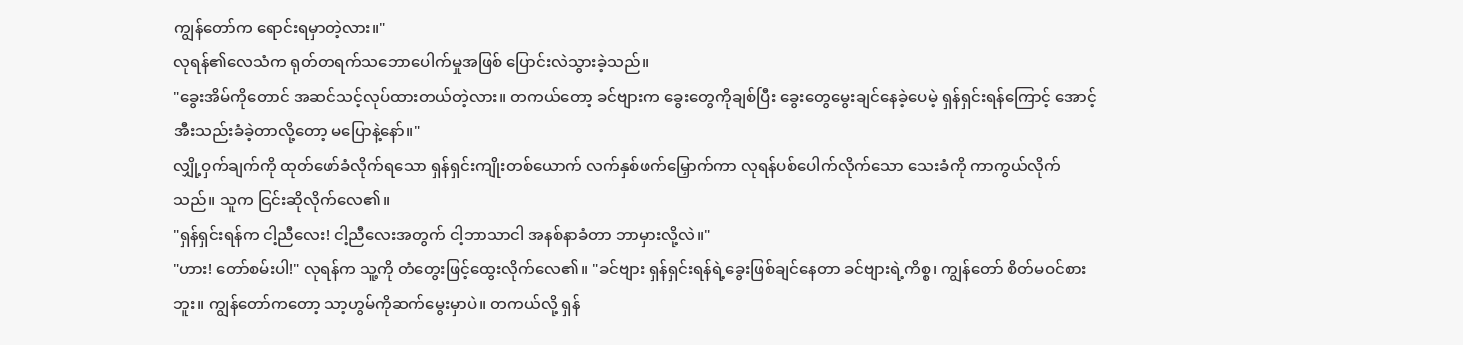ကျွန်တော်က ရောင်းရမှာတဲ့လား။"
လုရန်၏လေသံက ရုတ်တရက်သဘောပေါက်မှုအဖြစ် ပြောင်းလဲသွားခဲ့သည်။
"ခွေးအိမ်ကိုတောင် အဆင်သင့်လုပ်ထားတယ်တဲ့လား။ တကယ်တော့ ခင်ဗျားက ခွေးတွေကိုချစ်ပြီး ခွေးတွေမွေးချင်နေခဲ့ပေမဲ့ ရှန်ရှင်းရန်ကြောင့် အောင့်အီးသည်းခံခဲ့တာလို့တော့ မပြောနဲ့နော်။"
လျှို့ဝှက်ချက်ကို ထုတ်ဖော်ခံလိုက်ရသော ရှန်ရှင်းကျိုးတစ်ယောက် လက်နှစ်ဖက်မြှောက်ကာ လုရန်ပစ်ပေါက်လိုက်သော သေးခံကို ကာကွယ်လိုက်သည်။ သူက ငြင်းဆိုလိုက်လေ၏။
"ရှန်ရှင်းရန်က ငါ့ညီလေး! ငါ့ညီလေးအတွက် ငါ့ဘာသာငါ အနစ်နာခံတာ ဘာမှားလို့လဲ။"
"ဟား! တော်စမ်းပါ!" လုရန်က သူ့ကို တံတွေးဖြင့်ထွေးလိုက်လေ၏။ "ခင်ဗျား ရှန်ရှင်းရန်ရဲ့ခွေးဖြစ်ချင်နေတာ ခင်ဗျားရဲ့ကိစ္စ၊ ကျွန်တော် စိတ်မဝင်စားဘူး။ ကျွန်တော်ကတော့ သာ့ဟွမ်ကိုဆက်မွေးမှာပဲ။ တကယ်လို့ ရှန်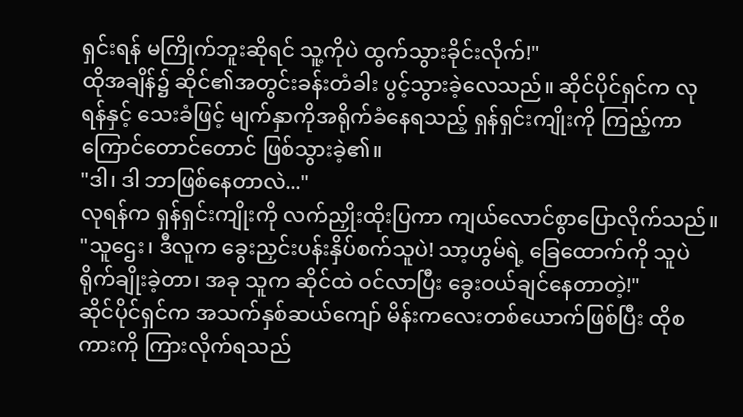ရှင်းရန် မကြိုက်ဘူးဆိုရင် သူ့ကိုပဲ ထွက်သွားခိုင်းလိုက်!"
ထိုအချိန်၌ ဆိုင်၏အတွင်းခန်းတံခါး ပွင့်သွားခဲ့လေသည်။ ဆိုင်ပိုင်ရှင်က လုရန်နှင့် သေးခံဖြင့် မျက်နှာကိုအရိုက်ခံနေရသည့် ရှန်ရှင်းကျိုးကို ကြည့်ကာ ကြောင်တောင်တောင် ဖြစ်သွားခဲ့၏။
"ဒါ၊ ဒါ ဘာဖြစ်နေတာလဲ..."
လုရန်က ရှန်ရှင်းကျိုးကို လက်ညှိုးထိုးပြကာ ကျယ်လောင်စွာပြောလိုက်သည်။
"သူဌေး၊ ဒီလူက ခွေးညှင်းပန်းနှိပ်စက်သူပဲ! သာ့ဟွမ်ရဲ့ ခြေထောက်ကို သူပဲ ရိုက်ချိုးခဲ့တာ၊ အခု သူက ဆိုင်ထဲ ဝင်လာပြီး ခွေးဝယ်ချင်နေတာတဲ့!"
ဆိုင်ပိုင်ရှင်က အသက်နှစ်ဆယ်ကျော် မိန်းကလေးတစ်ယောက်ဖြစ်ပြီး ထိုစကားကို ကြားလိုက်ရသည်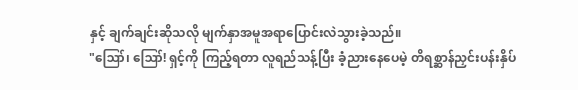နှင့် ချက်ချင်းဆိုသလို မျက်နှာအမူအရာပြောင်းလဲသွားခဲ့သည်။
"ဪ၊ ဪ! ရှင့်ကို ကြည့်ရတာ လူရည်သန့်ပြီး ခံ့ညားနေပေမဲ့ တိရစ္ဆာန်ညှင်းပန်းနှိပ်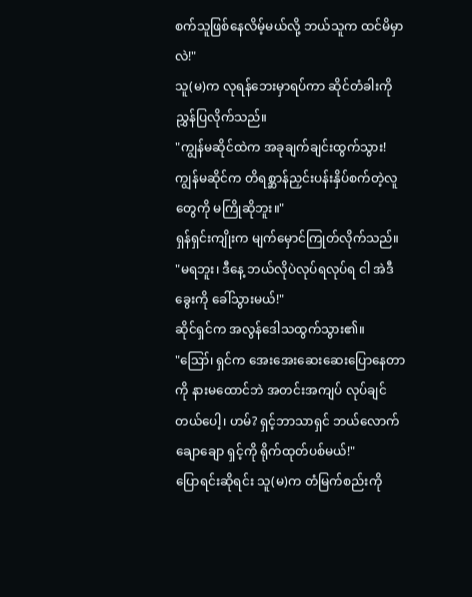စက်သူဖြစ်နေလိမ့်မယ်လို့ ဘယ်သူက ထင်မိမှာလဲ!"
သူ(မ)က လုရန်ဘေးမှာရပ်ကာ ဆိုင်တံခါးကို ညွှန်ပြလိုက်သည်။
"ကျွန်မဆိုင်ထဲက အခုချက်ချင်းထွက်သွား! ကျွန်မဆိုင်က တိရစ္ဆာန်ညှင်းပန်းနှိပ်စက်တဲ့လူတွေကို မကြိုဆိုဘူး။"
ရှန်ရှင်းကျိုးက မျက်မှောင်ကြုတ်လိုက်သည်။
"မရဘူး၊ ဒီနေ့ ဘယ်လိုပဲလုပ်ရလုပ်ရ ငါ အဲဒီခွေးကို ခေါ်သွားမယ်!"
ဆိုင်ရှင်က အလွန်ဒေါသထွက်သွား၏။
"ဪ၊ ရှင်က အေးအေးဆေးဆေးပြောနေတာကို နားမထောင်ဘဲ အတင်းအကျပ် လုပ်ချင်တယ်ပေါ့၊ ဟမ်? ရှင့်ဘာသာရှင် ဘယ်လောက်ချောချော ရှင့်ကို ရိုက်ထုတ်ပစ်မယ်!"
ပြောရင်းဆိုရင်း သူ(မ)က တံမြက်စည်းကို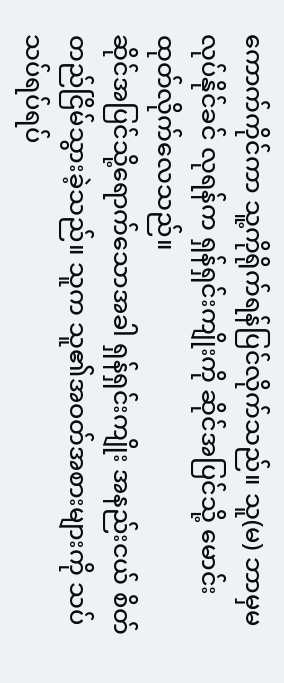ကောက်ကိုင်ကာ သူ့ကိုရိုက်ရန်ပြင်လိုက်သည်။ သူ(မ) ဘာမှမလုပ်နိုင်ခင် လုရန်က ရှန်ရှင်းကျိုးကို ဆိုင်အပြင်သို့ မောင်းထုတ်လိုက်လေသည်။
ဆိုင်အပြင်သို့ရောက်သောအခါ ရှန်ရှင်းကျိုး အနည်းငယ် စိတ်တည်ငြိမ်သွားခဲ့သည်။ သူက သူ၏အဝတ်အစားများကို သပ်သပ်ရပ်ရပ်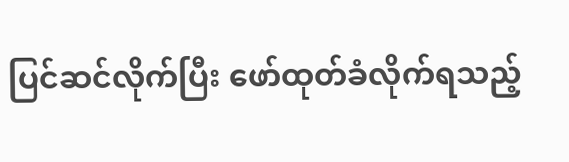ပြင်ဆင်လိုက်ပြီး ဖော်ထုတ်ခံလိုက်ရသည့်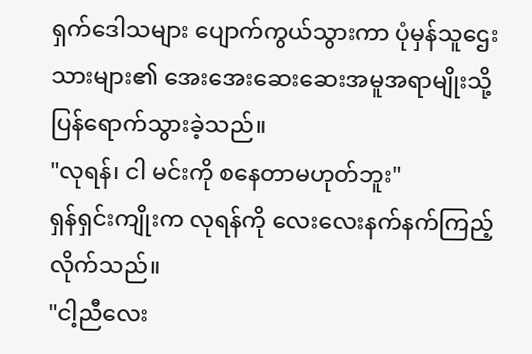ရှက်ဒေါသများ ပျောက်ကွယ်သွားကာ ပုံမှန်သူဌေးသားများ၏ အေးအေးဆေးဆေးအမူအရာမျိုးသို့ ပြန်ရောက်သွားခဲ့သည်။
"လုရန်၊ ငါ မင်းကို စနေတာမဟုတ်ဘူး"
ရှန်ရှင်းကျိုးက လုရန်ကို လေးလေးနက်နက်ကြည့်လိုက်သည်။
"ငါ့ညီလေး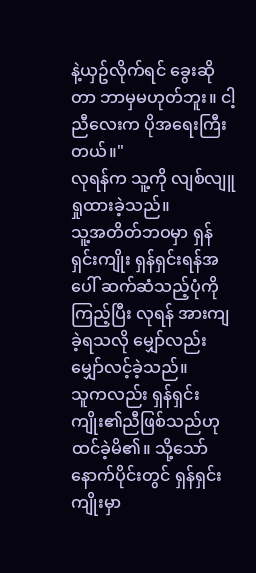နဲ့ယှဥ်လိုက်ရင် ခွေးဆိုတာ ဘာမှမဟုတ်ဘူး။ ငါ့ညီလေးက ပိုအရေးကြီးတယ်။"
လုရန်က သူ့ကို လျစ်လျူရှုထားခဲ့သည်။
သူ့အတိတ်ဘဝမှာ ရှန်ရှင်းကျိုး ရှန်ရှင်းရန်အပေါ် ဆက်ဆံသည့်ပုံကိုကြည့်ပြီး လုရန် အားကျခဲ့ရသလို မျှော်လည်းမျှော်လင့်ခဲ့သည်။
သူကလည်း ရှန်ရှင်းကျိုး၏ညီဖြစ်သည်ဟု ထင်ခဲ့မိ၏။ သို့သော် နောက်ပိုင်းတွင် ရှန်ရှင်းကျိုးမှာ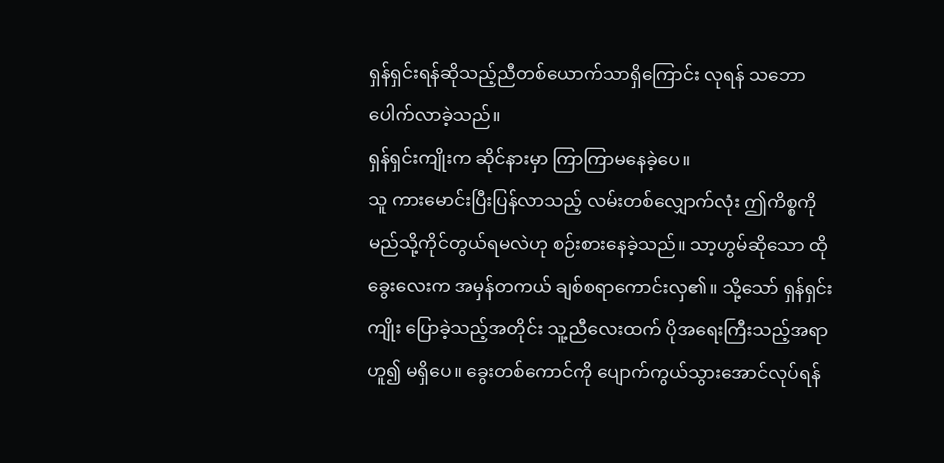ရှန်ရှင်းရန်ဆိုသည့်ညီတစ်ယောက်သာရှိကြောင်း လုရန် သဘောပေါက်လာခဲ့သည်။
ရှန်ရှင်းကျိုးက ဆိုင်နားမှာ ကြာကြာမနေခဲ့ပေ။
သူ ကားမောင်းပြီးပြန်လာသည့် လမ်းတစ်လျှောက်လုံး ဤကိစ္စကို မည်သို့ကိုင်တွယ်ရမလဲဟု စဉ်းစားနေခဲ့သည်။ သာ့ဟွမ်ဆိုသော ထိုခွေးလေးက အမှန်တကယ် ချစ်စရာကောင်းလှ၏။ သို့သော် ရှန်ရှင်းကျိုး ပြောခဲ့သည့်အတိုင်း သူ့ညီလေးထက် ပိုအရေးကြီးသည့်အရာဟူ၍ မရှိပေ။ ခွေးတစ်ကောင်ကို ပျောက်ကွယ်သွားအောင်လုပ်ရန်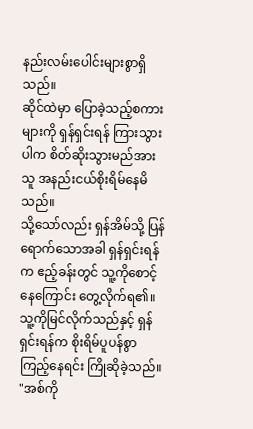နည်းလမ်းပေါင်းများစွာရှိသည်။
ဆိုင်ထဲမှာ ပြောခဲ့သည့်စကားများကို ရှန်ရှင်းရန် ကြားသွားပါက စိတ်ဆိုးသွားမည်အား သူ အနည်းငယ်စိုးရိမ်နေမိသည်။
သို့သော်လည်း ရှန်အိမ်သို့ ပြန်ရောက်သောအခါ ရှန်ရှင်းရန်က ဧည့်ခန်းတွင် သူ့ကိုစောင့်နေကြောင်း တွေ့လိုက်ရ၏။ သူ့ကိုမြင်လိုက်သည်နှင့် ရှန်ရှင်းရန်က စိုးရိမ်ပူပန်စွာကြည့်နေရင်း ကြိုဆိုခဲ့သည်။
"အစ်ကို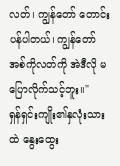လတ်၊ ကျွန်တော် တောင်းပန်ပါတယ်၊ ကျွန်တော် အစ်ကိုလတ်ကို အဲဒီလို မပြောလိုက်သင့်ဘူး။"
ရှန်ရှင်းကျိုး၏နှလုံးသားထဲ နွေးထွေး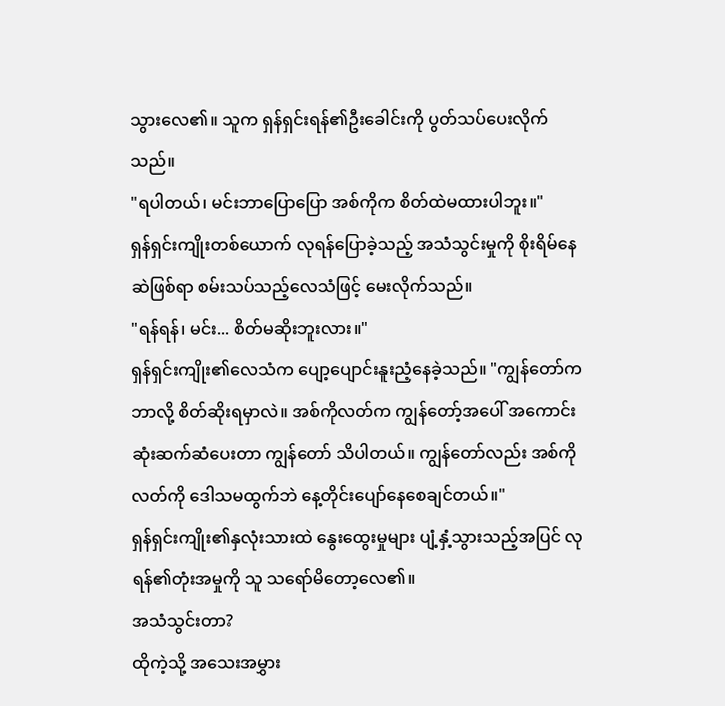သွားလေ၏။ သူက ရှန်ရှင်းရန်၏ဦးခေါင်းကို ပွတ်သပ်ပေးလိုက်သည်။
"ရပါတယ်၊ မင်းဘာပြောပြော အစ်ကိုက စိတ်ထဲမထားပါဘူး။"
ရှန်ရှင်းကျိုးတစ်ယောက် လုရန်ပြောခဲ့သည့် အသံသွင်းမှုကို စိုးရိမ်နေဆဲဖြစ်ရာ စမ်းသပ်သည့်လေသံဖြင့် မေးလိုက်သည်။
"ရန်ရန်၊ မင်း... စိတ်မဆိုးဘူးလား။"
ရှန်ရှင်းကျိုး၏လေသံက ပျော့ပျောင်းနူးညံ့နေခဲ့သည်။ "ကျွန်တော်က ဘာလို့ စိတ်ဆိုးရမှာလဲ။ အစ်ကိုလတ်က ကျွန်တော့်အပေါ် အကောင်းဆုံးဆက်ဆံပေးတာ ကျွန်တော် သိပါတယ်။ ကျွန်တော်လည်း အစ်ကိုလတ်ကို ဒေါသမထွက်ဘဲ နေ့တိုင်းပျော်နေစေချင်တယ်။"
ရှန်ရှင်းကျိုး၏နှလုံးသားထဲ နွေးထွေးမှုများ ပျံ့နှံ့သွားသည့်အပြင် လုရန်၏တုံးအမှုကို သူ သရော်မိတော့လေ၏။
အသံသွင်းတာ?
ထိုကဲ့သို့ အသေးအမွှား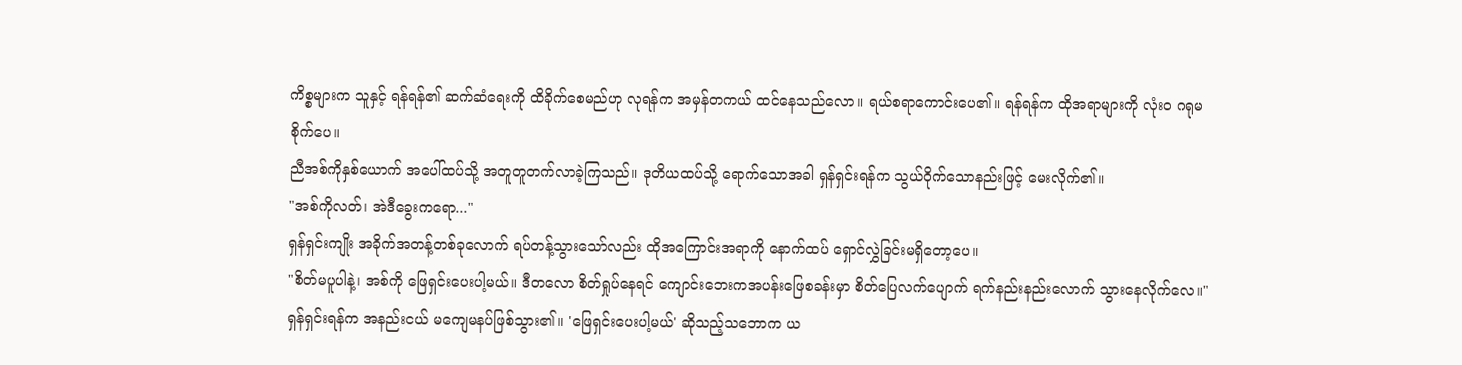ကိစ္စများက သူနှင့် ရန်ရန်၏ ဆက်ဆံရေးကို ထိခိုက်စေမည်ဟု လုရန်က အမှန်တကယ် ထင်နေသည်လော။ ရယ်စရာကောင်းပေ၏။ ရန်ရန်က ထိုအရာများကို လုံးဝ ဂရုမစိုက်ပေ။
ညီအစ်ကိုနှစ်ယောက် အပေါ်ထပ်သို့ အတူတူတက်လာခဲ့ကြသည်။ ဒုတိယထပ်သို့ ရောက်သောအခါ ရှန်ရှင်းရန်က သွယ်ဝိုက်သောနည်းဖြင့် မေးလိုက်၏။
"အစ်ကိုလတ်၊ အဲဒီခွေးကရော..."
ရှန်ရှင်းကျိုး အခိုက်အတန့်တစ်ခုလောက် ရပ်တန့်သွားသော်လည်း ထိုအကြောင်းအရာကို နောက်ထပ် ရှောင်လွှဲခြင်းမရှိတော့ပေ။
"စိတ်မပူပါနဲ့၊ အစ်ကို ဖြေရှင်းပေးပါ့မယ်။ ဒီတလော စိတ်ရှုပ်နေရင် ကျောင်းဘေးကအပန်းဖြေစခန်းမှာ စိတ်ပြေလက်ပျောက် ရက်နည်းနည်းလောက် သွားနေလိုက်လေ။"
ရှန်ရှင်းရန်က အနည်းငယ် မကျေမနပ်ဖြစ်သွား၏။ 'ဖြေရှင်းပေးပါ့မယ်' ဆိုသည့်သဘောက ယ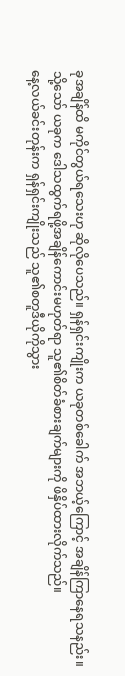ခုအချိန်ထိ မကိုင်တွယ်ရသေးဟု ဆိုလိုပေသည်။ ရှန်ရှင်းကျိုးက ယခုတစ်ခေါက် အဘယ့်ကြောင့် အချိန်ကြာနေရသနည်း။
သို့သော် ယခုက ဒေါသထွက်ရဖို့အချိန်ကောင်းမဟုတ်ရာ သူ၏စိတ်ခံစားချက်များကို ဖိနှိပ်ထားလိုက်သည်။
နေ့လယ်ခင်းတုန်းက ရှန်ရှင်းကျိုးသည် သူ၏စတူဒီယိုကိုသွား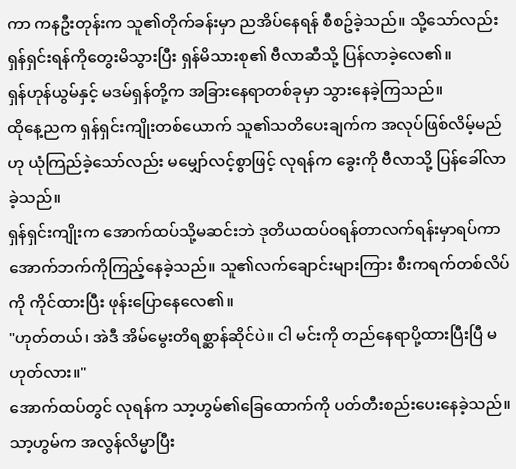ကာ ကနဦးတုန်းက သူ၏တိုက်ခန်းမှာ ညအိပ်နေရန် စီစဥ်ခဲ့သည်။ သို့သော်လည်း ရှန်ရှင်းရန်ကိုတွေးမိသွားပြီး ရှန်မိသားစု၏ ဗီလာဆီသို့ ပြန်လာခဲ့လေ၏။
ရှန်ဟုန်ယွမ်နှင့် မဒမ်ရှန်တို့က အခြားနေရာတစ်ခုမှာ သွားနေခဲ့ကြသည်။
ထိုနေ့ညက ရှန်ရှင်းကျိုးတစ်ယောက် သူ၏သတိပေးချက်က အလုပ်ဖြစ်လိမ့်မည်ဟု ယုံကြည်ခဲ့သော်လည်း မမျှော်လင့်စွာဖြင့် လုရန်က ခွေးကို ဗီလာသို့ ပြန်ခေါ်လာခဲ့သည်။
ရှန်ရှင်းကျိုးက အောက်ထပ်သို့မဆင်းဘဲ ဒုတိယထပ်ဝရန်တာလက်ရန်းမှာရပ်ကာ အောက်ဘက်ကိုကြည့်နေခဲ့သည်။ သူ၏လက်ချောင်းများကြား စီးကရက်တစ်လိပ်ကို ကိုင်ထားပြီး ဖုန်းပြောနေလေ၏။
"ဟုတ်တယ်၊ အဲဒီ အိမ်မွေးတိရစ္ဆာန်ဆိုင်ပဲ။ ငါ မင်းကို တည်နေရာပို့ထားပြီးပြီ မဟုတ်လား။"
အောက်ထပ်တွင် လုရန်က သာ့ဟွမ်၏ခြေထောက်ကို ပတ်တီးစည်းပေးနေခဲ့သည်။
သာ့ဟွမ်က အလွန်လိမ္မာပြီး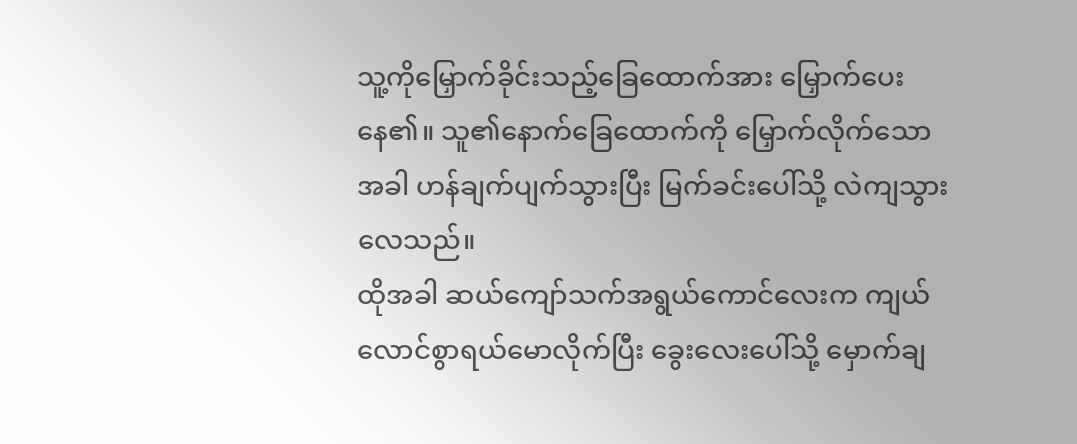သူ့ကိုမြှောက်ခိုင်းသည့်ခြေထောက်အား မြှောက်ပေးနေ၏။ သူ၏နောက်ခြေထောက်ကို မြှောက်လိုက်သောအခါ ဟန်ချက်ပျက်သွားပြီး မြက်ခင်းပေါ်သို့ လဲကျသွားလေသည်။
ထိုအခါ ဆယ်ကျော်သက်အရွယ်ကောင်လေးက ကျယ်လောင်စွာရယ်မောလိုက်ပြီး ခွေးလေးပေါ်သို့ မှောက်ချ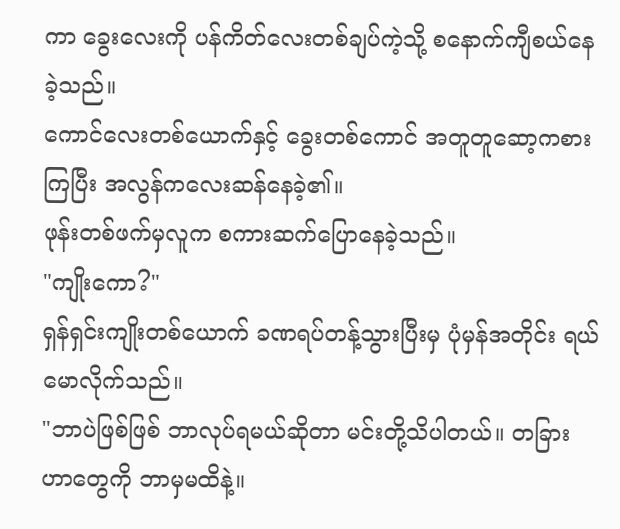ကာ ခွေးလေးကို ပန်ကိတ်လေးတစ်ချပ်ကဲ့သို့ စနောက်ကျီစယ်နေခဲ့သည်။
ကောင်လေးတစ်ယောက်နှင့် ခွေးတစ်ကောင် အတူတူဆော့ကစားကြပြီး အလွန်ကလေးဆန်နေခဲ့၏။
ဖုန်းတစ်ဖက်မှလူက စကားဆက်ပြောနေခဲ့သည်။
"ကျိုးကော?"
ရှန်ရှင်းကျိုးတစ်ယောက် ခဏရပ်တန့်သွားပြီးမှ ပုံမှန်အတိုင်း ရယ်မောလိုက်သည်။
"ဘာပဲဖြစ်ဖြစ် ဘာလုပ်ရမယ်ဆိုတာ မင်းတို့သိပါတယ်။ တခြားဟာတွေကို ဘာမှမထိနဲ့။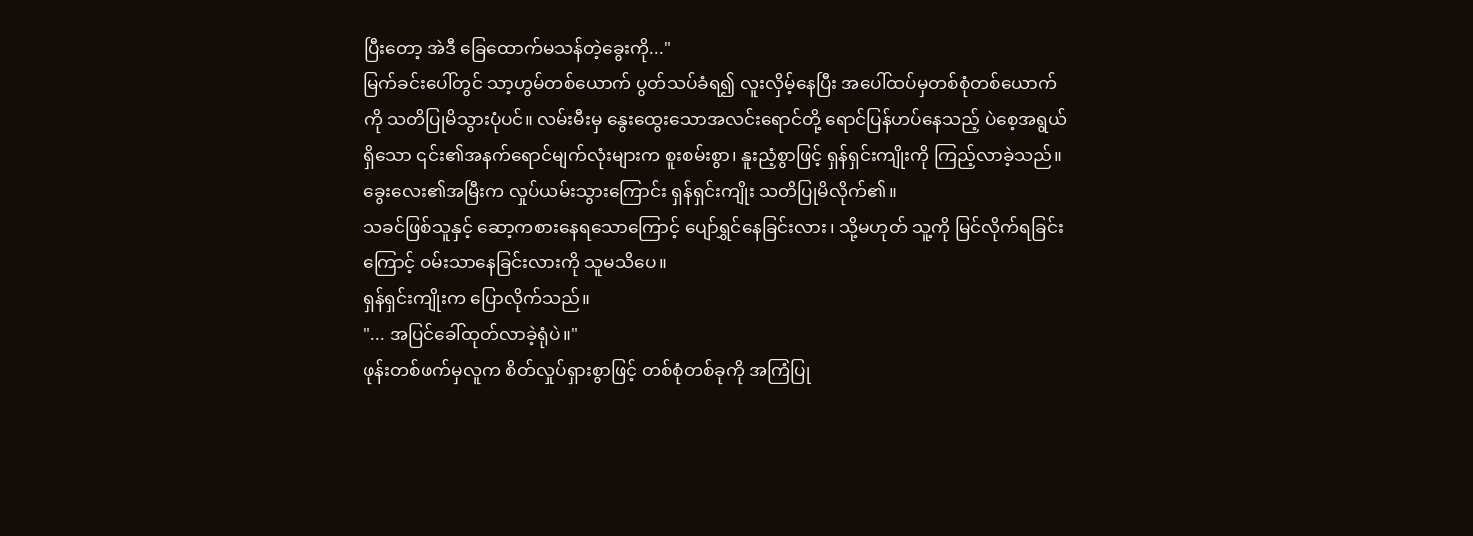ပြီးတော့ အဲဒီ ခြေထောက်မသန်တဲ့ခွေးကို..."
မြက်ခင်းပေါ်တွင် သာ့ဟွမ်တစ်ယောက် ပွတ်သပ်ခံရ၍ လူးလှိမ့်နေပြီး အပေါ်ထပ်မှတစ်စုံတစ်ယောက်ကို သတိပြုမိသွားပုံပင်။ လမ်းမီးမှ နွေးထွေးသောအလင်းရောင်တို့ ရောင်ပြန်ဟပ်နေသည့် ပဲစေ့အရွယ်ရှိသော ၎င်း၏အနက်ရောင်မျက်လုံးများက စူးစမ်းစွာ၊ နူးညံ့စွာဖြင့် ရှန်ရှင်းကျိုးကို ကြည့်လာခဲ့သည်။
ခွေးလေး၏အမြီးက လှုပ်ယမ်းသွားကြောင်း ရှန်ရှင်းကျိုး သတိပြုမိလိုက်၏။
သခင်ဖြစ်သူနှင့် ဆော့ကစားနေရသောကြောင့် ပျော်ရွှင်နေခြင်းလား၊ သို့မဟုတ် သူ့ကို မြင်လိုက်ရခြင်းကြောင့် ဝမ်းသာနေခြင်းလားကို သူမသိပေ။
ရှန်ရှင်းကျိုးက ပြောလိုက်သည်။
"... အပြင်ခေါ်ထုတ်လာခဲ့ရုံပဲ။"
ဖုန်းတစ်ဖက်မှလူက စိတ်လှုပ်ရှားစွာဖြင့် တစ်စုံတစ်ခုကို အကြံပြု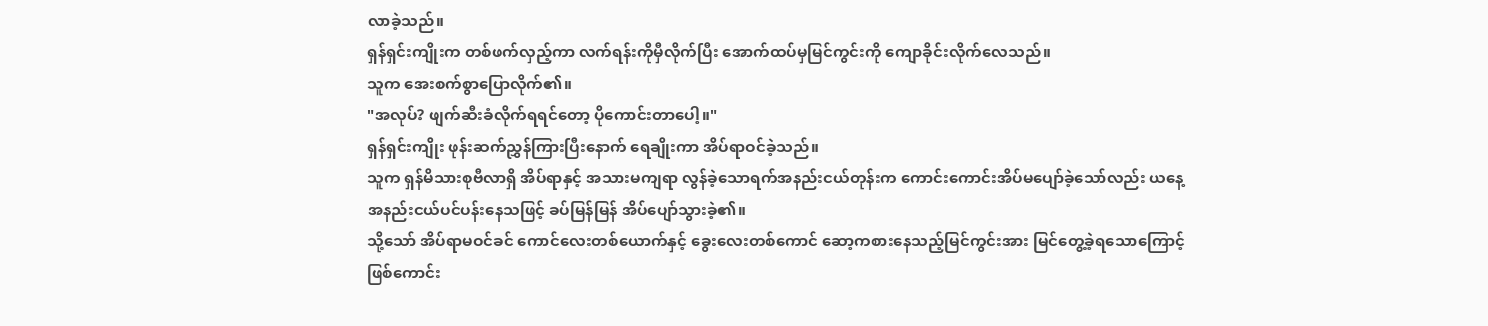လာခဲ့သည်။
ရှန်ရှင်းကျိုးက တစ်ဖက်လှည့်ကာ လက်ရန်းကိုမှီလိုက်ပြီး အောက်ထပ်မှမြင်ကွင်းကို ကျောခိုင်းလိုက်လေသည်။
သူက အေးစက်စွာပြောလိုက်၏။
"အလုပ်? ဖျက်ဆီးခံလိုက်ရရင်တော့ ပိုကောင်းတာပေါ့။"
ရှန်ရှင်းကျိုး ဖုန်းဆက်ညွှန်ကြားပြီးနောက် ရေချိုးကာ အိပ်ရာဝင်ခဲ့သည်။
သူက ရှန်မိသားစုဗီလာရှိ အိပ်ရာနှင့် အသားမကျရာ လွန်ခဲ့သောရက်အနည်းငယ်တုန်းက ကောင်းကောင်းအိပ်မပျော်ခဲ့သော်လည်း ယနေ့ အနည်းငယ်ပင်ပန်းနေသဖြင့် ခပ်မြန်မြန် အိပ်ပျော်သွားခဲ့၏။
သို့သော် အိပ်ရာမဝင်ခင် ကောင်လေးတစ်ယောက်နှင့် ခွေးလေးတစ်ကောင် ဆော့ကစားနေသည့်မြင်ကွင်းအား မြင်တွေ့ခဲ့ရသောကြောင့် ဖြစ်ကောင်း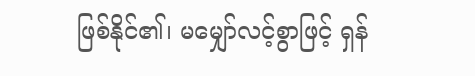ဖြစ်နိုင်၏၊ မမျှော်လင့်စွာဖြင့် ရှန်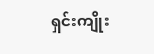ရှင်းကျိုး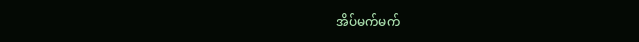အိပ်မက်မက်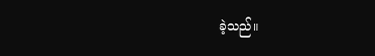ခဲ့သည်။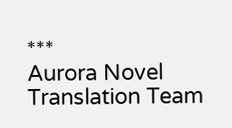***
Aurora Novel Translation Team